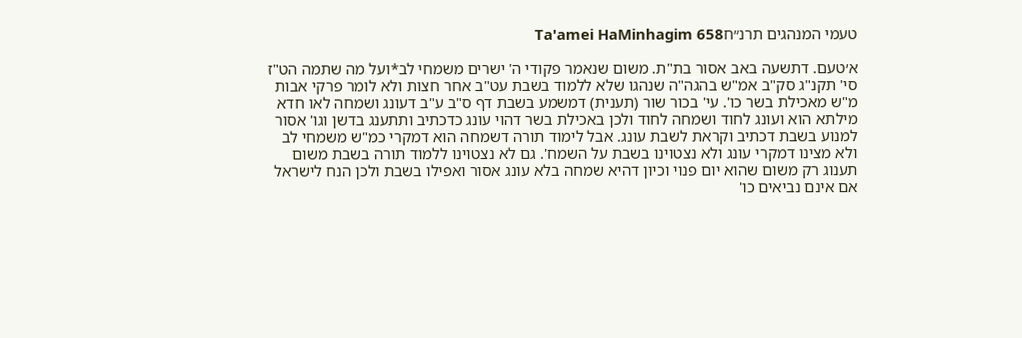טעמי המנהגים תרנ״חTa'amei HaMinhagim 658

א׳טעם. דתשעה באב אסור בת"ת. משום שנאמר פקודי ה' ישרים משמחי לב*ועל מה שתמה הט"ז סי' תקנ"ג סק"ב אמ"ש בהגה"ה שנהגו שלא ללמוד בשבת עט"ב אחר חצות ולא לומר פרקי אבות מ"ש מאכילת בשר כו'. עי' בכור שור (תענית) דמשמע בשבת דף ס"ב ע"ב דעונג ושמחה לאו חדא מילתא הוא ועונג לחוד ושמחה לחוד ולכן באכילת בשר דהוי עונג כדכתיב ותתענג בדשן וגו' אסור למנוע בשבת דכתיב וקראת לשבת עונג. אבל לימוד תורה דשמחה הוא דמקרי כמ"ש משמחי לב ולא מצינו דמקרי עונג ולא נצטוינו בשבת על השמח'. גם לא נצטוינו ללמוד תורה בשבת משום תענוג רק משום שהוא יום פנוי וכיון דהיא שמחה בלא עונג אסור ואפילו בשבת ולכן הנח לישראל אם אינם נביאים כו'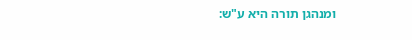ומנהגן תורה היא ע"ש: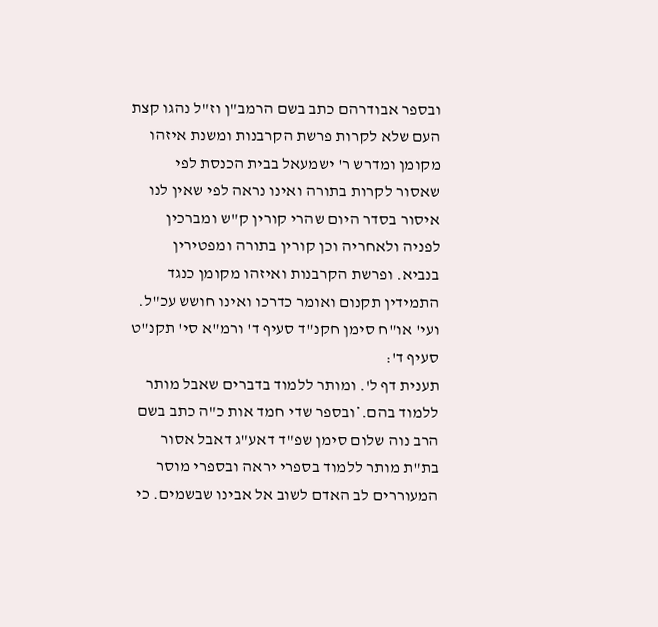ובספר אבודרהם כתב בשם הרמב"ן וז"ל נהגו קצת העם שלא לקרות פרשת הקרבנות ומשנת איזהו מקומן ומדרש ר' ישמעאל בבית הכנסת לפי שאסור לקרות בתורה ואינו נראה לפי שאין לנו איסור בסדר היום שהרי קורין ק"ש ומברכין לפניה ולאחריה וכן קורין בתורה ומפטירין בנביא. ופרשת הקרבנות ואיזהו מקומן כנגד התמידין תקנום ואומר כדרכו ואינו חושש עכ"ל. ועי' או"ח סימן חקנ"ד סעיף ד' ורמ"א סי' תקנ"ט סעיף ד':
תענית דף ל'. ומותר ללמוד בדברים שאבל מותר ללמוד בהם.*ובספר שדי חמד אות כ"ה כתב בשם הרב נוה שלום סימן שפ"ד דאע"ג דאבל אסור בת"ת מותר ללמוד בספרי יראה ובספרי מוסר המעוררים לב האדם לשוב אל אבינו שבשמים. כי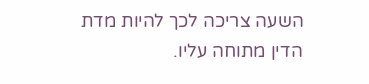השעה צריכה לכך להיות מדת הדין מתוחה עליו.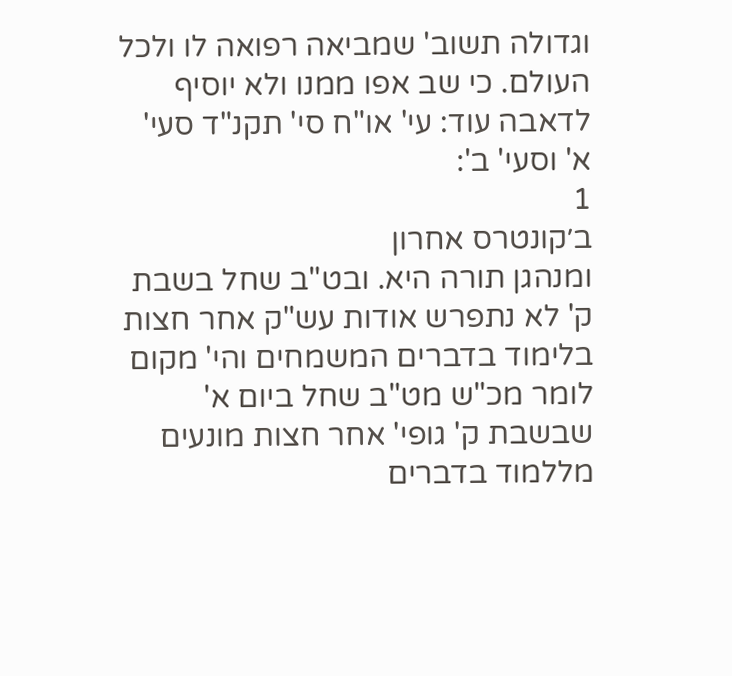וגדולה תשוב' שמביאה רפואה לו ולכל העולם. כי שב אפו ממנו ולא יוסיף לדאבה עוד: עי' או"ח סי' תקנ"ד סעי' א' וסעי' ב':
1
ב׳קונטרס אחרון
ומנהגן תורה היא. ובט"ב שחל בשבת ק' לא נתפרש אודות עש"ק אחר חצות בלימוד בדברים המשמחים והי' מקום לומר מכ"ש מט"ב שחל ביום א' שבשבת ק' גופי' אחר חצות מונעים מללמוד בדברים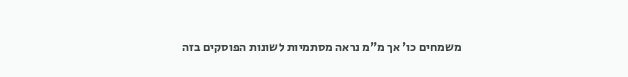משמחים כו' אך מ"מ נראה מסתמיות לשונות הפוסקים בזה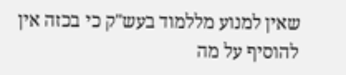שאין למנוע מללמוד בעש"ק כי בכזה אין להוסיף על מה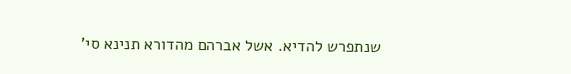שנתפרש להדיא. אשל אברהם מהדורא תנינא סי'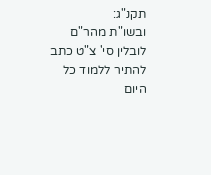תקנ"ג:
ובשו"ת מהר"ם לובלין סי' צ"ט כתב להתיר ללמוד כל היום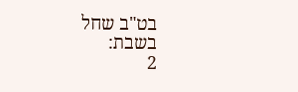בט"ב שחל בשבת:
2